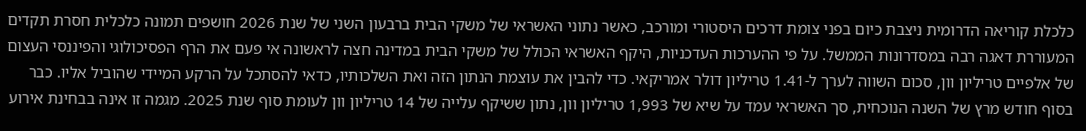כלכלת קוריאה הדרומית ניצבת כיום בפני צומת דרכים היסטורי ומורכב, כאשר נתוני האשראי של משקי הבית ברבעון השני של שנת 2026 חושפים תמונה כלכלית חסרת תקדים המעוררת דאגה רבה במסדרונות הממשל. על פי ההערכות העדכניות, היקף האשראי הכולל של משקי הבית במדינה חצה לראשונה אי פעם את הרף הפסיכולוגי והפיננסי העצום של אלפיים טריליון וון, סכום השווה לערך ל-1.41 טריליון דולר אמריקאי. כדי להבין את עוצמת הנתון הזה ואת השלכותיו, כדאי להסתכל על הרקע המיידי שהוביל אליו. כבר בסוף חודש מרץ של השנה הנוכחית, סך האשראי עמד על שיא של 1,993 טריליון וון, נתון ששיקף עלייה של 14 טריליון וון לעומת סוף שנת 2025. מגמה זו אינה בבחינת אירוע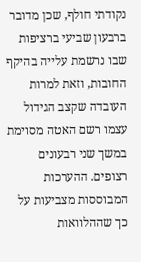נקודתי חולף, שכן מדובר ברבעון שביעי ברציפות שבו נרשמת עלייה בהיקף החובות, וזאת למרות העובדה שקצב הגידול עצמו רשם האטה מסוימת במשך שני רבעונים רצופים. ההערכות המבוססות מצביעות על כך שההלוואות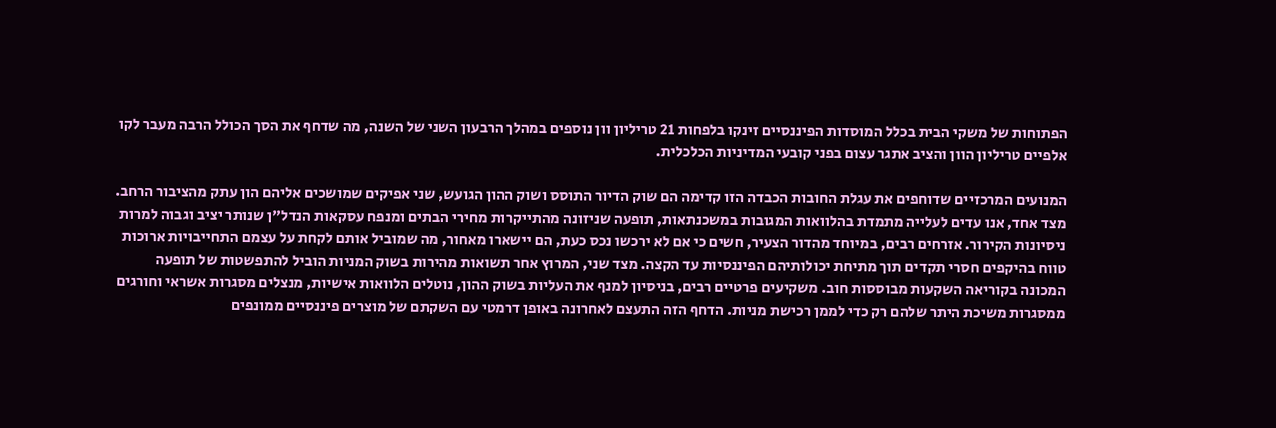הפתוחות של משקי הבית בכלל המוסדות הפיננסיים זינקו בלפחות 21 טריליון וון נוספים במהלך הרבעון השני של השנה, מה שדחף את הסך הכולל הרבה מעבר לקו אלפיים טריליון הוון והציב אתגר עצום בפני קובעי המדיניות הכלכלית.

המנועים המרכזיים שדוחפים את עגלת החובות הכבדה הזו קדימה הם שוק הדיור התוסס ושוק ההון הגועש, שני אפיקים שמושכים אליהם הון עתק מהציבור הרחב. מצד אחד, אנו עדים לעלייה מתמדת בהלוואות המגובות במשכנתאות, תופעה שניזונה מהתייקרות מחירי הבתים ומנפח עסקאות הנדל"ן שנותר יציב וגבוה למרות ניסיונות הקירור. אזרחים רבים, במיוחד מהדור הצעיר, חשים כי אם לא ירכשו נכס כעת, הם יישארו מאחור, מה שמוביל אותם לקחת על עצמם התחייבויות ארוכות טווח בהיקפים חסרי תקדים תוך מתיחת יכולותיהם הפיננסיות עד הקצה. מצד שני, המרוץ אחר תשואות מהירות בשוק המניות הוביל להתפשטות של תופעה המכונה בקוריאה השקעות מבוססות חוב. משקיעים פרטיים רבים, בניסיון למנף את העליות בשוק ההון, נוטלים הלוואות אישיות, מנצלים מסגרות אשראי וחורגים ממסגרות משיכת היתר שלהם רק כדי לממן רכישת מניות. הדחף הזה התעצם לאחרונה באופן דרמטי עם השקתם של מוצרים פיננסיים ממונפים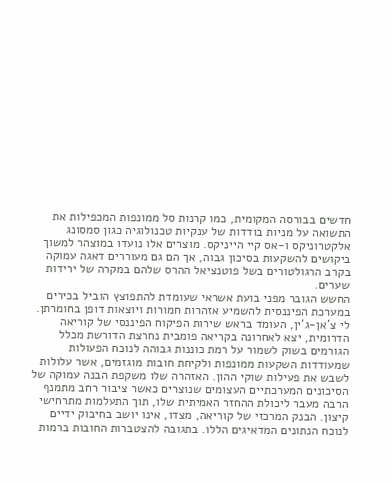חדשים בבורסה המקומית, כמו קרנות סל ממונפות המכפילות את התשואה על מניות בודדות של ענקיות טכנולוגיה כגון סמסונג אלקטרוניקס ו-אס קיי הייניקס. מוצרים אלו נועדו במוצהר למשוך ביקושים להשקעות בסיכון גבוה, אך הם גם מעוררים דאגה עמוקה בקרב הרגולטורים בשל פוטנציאל ההרס שלהם במקרה של ירידות שערים.
החשש הגובר מפני בועת אשראי שעומדת להתפוצץ הוביל בכירים במערכת הפיננסית להשמיע אזהרות חמורות ויוצאות דופן בחומרתן. לי צ'אן-ג'ין, העומד בראש שירות הפיקוח הפיננסי של קוריאה הדרומית, יצא לאחרונה בקריאה פומבית נחרצת הדורשת מכלל הגורמים בשוק לשמור על רמת כוננות גבוהה לנוכח הפעולות שמעודדות השקעות ממונפות ולקיחת חובות מוגזמים, אשר עלולות לשבש את פעילות שוקי ההון. האזהרה שלו משקפת הבנה עמוקה של הסיכונים המערכתיים העצומים שנוצרים כאשר ציבור רחב מתמנף הרבה מעבר ליכולת ההחזר האמיתית שלו, תוך התעלמות מתרחישי קיצון. הבנק המרכזי של קוריאה, מצדו, אינו יושב בחיבוק ידיים לנוכח הנתונים המדאיגים הללו. בתגובה להצטברות החובות ברמות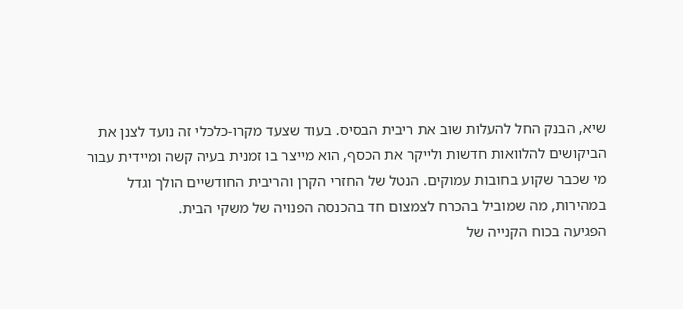שיא, הבנק החל להעלות שוב את ריבית הבסיס. בעוד שצעד מקרו-כלכלי זה נועד לצנן את הביקושים להלוואות חדשות ולייקר את הכסף, הוא מייצר בו זמנית בעיה קשה ומיידית עבור מי שכבר שקוע בחובות עמוקים. הנטל של החזרי הקרן והריבית החודשיים הולך וגדל במהירות, מה שמוביל בהכרח לצמצום חד בהכנסה הפנויה של משקי הבית.
הפגיעה בכוח הקנייה של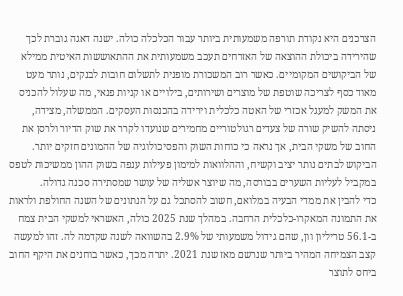הצרכנים היא נקודת תורפה משמעותית ביותר עבור הכלכלה כולה. ישנה דאגה גוברת לכך שהירידה ביכולת ההוצאה של האזרחים תעכב משמעותית את ההתאוששות האיטית ממילא של הביקושים המקומיים. כאשר רוב המשכורת מופנית לתשלום חובות לבנקים, נותר מעט מאוד כסף לצריכה שוטפת של מוצרים ושירותים, בילויים או קניות פנאי, מה שעלול להכניס את המשק למעגל אכזרי של האטה כלכלית וירידה בהכנסות העסקים. הממשלה, מצידה, ניסתה להשיק שורה של צעדים רגולטוריים מחמירים שנועדו לקרר את שוק הדיור ולרסן את החוב של משקי הבית, אך נראה כי כוחות השוק והפסיכולוגיה של ההמונים חזקים יותר. הביקוש לבתים נותר יציב וקשיח, וההלוואות למימון פעילות ענפה בשוק ההון ממשיכות לטפס במקביל לעליות השערים בבורסה, מה שיוצר אשליה של עושר שמסתירה סכנה גדולה.
כדי להבין את ממדי הבעיה במלואם, חשוב להסתכל גם על הנתונים של השנה החולפת ולראות את התמונה המאקרו-כלכלית הרחבה. במהלך שנת 2025 כולה, האשראי למשקי הבית צמח ב-56.1 טריליון וון, שהם גידול משמעותי של 2.9% בהשוואה לשנה שקדמה לה. זהו למעשה קצב הצמיחה המהיר ביותר שנרשם מאז שנת 2021. יתרה מכך, כאשר בוחנים את היקף החוב ביחס לתוצר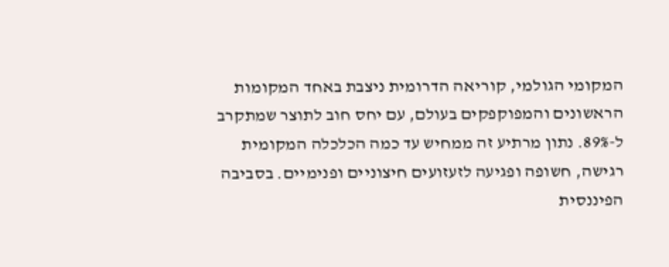המקומי הגולמי, קוריאה הדרומית ניצבת באחד המקומות הראשונים והמפוקפקים בעולם, עם יחס חוב לתוצר שמתקרב ל-89%. נתון מרתיע זה ממחיש עד כמה הכלכלה המקומית רגישה, חשופה ופגיעה לזעזועים חיצוניים ופנימיים. בסביבה הפיננסית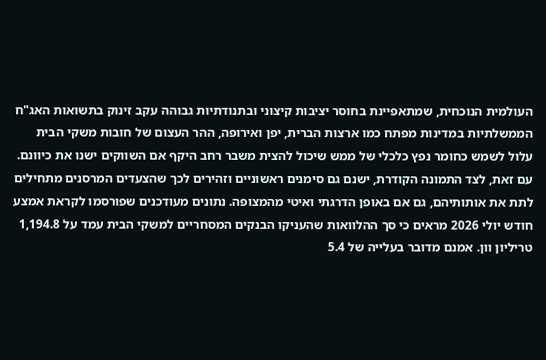העולמית הנוכחית, שמתאפיינת בחוסר יציבות קיצוני ובתנודתיות גבוהה עקב זינוק בתשואות האג"ח הממשלתיות במדינות מפתח כמו ארצות הברית, יפן ואירופה, ההר העצום של חובות משקי הבית עלול לשמש כחומר נפץ כלכלי של ממש שיכול להצית משבר רחב היקף אם השווקים ישנו את כיוונם.
עם זאת, לצד התמונה הקודרת, ישנם גם סימנים ראשוניים וזהירים לכך שהצעדים המרסנים מתחילים לתת את אותותיהם, גם אם באופן הדרגתי ואיטי מהמצופה. נתונים מעודכנים שפורסמו לקראת אמצע חודש יולי 2026 מראים כי סך ההלוואות שהעניקו הבנקים המסחריים למשקי הבית עמד על 1,194.8 טריליון וון. אמנם מדובר בעלייה של 5.4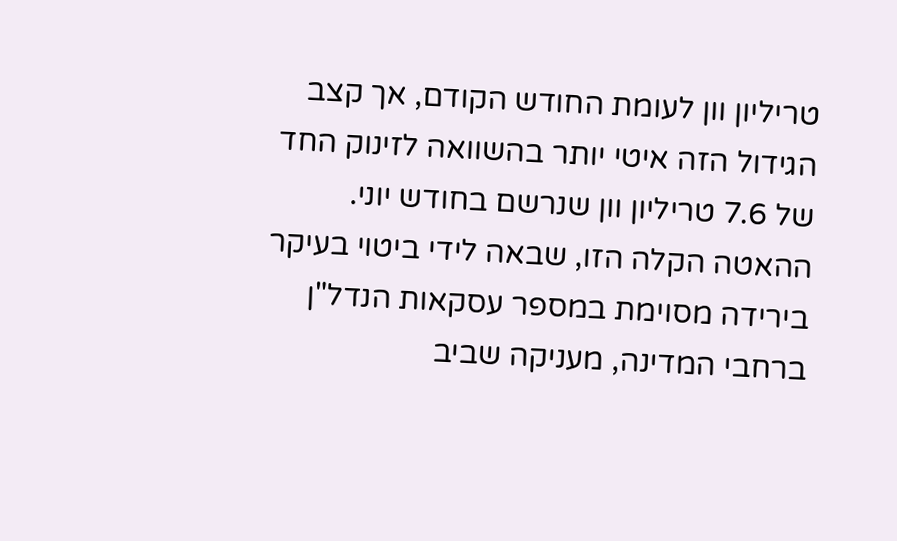טריליון וון לעומת החודש הקודם, אך קצב הגידול הזה איטי יותר בהשוואה לזינוק החד של 7.6 טריליון וון שנרשם בחודש יוני. ההאטה הקלה הזו, שבאה לידי ביטוי בעיקר בירידה מסוימת במספר עסקאות הנדל"ן ברחבי המדינה, מעניקה שביב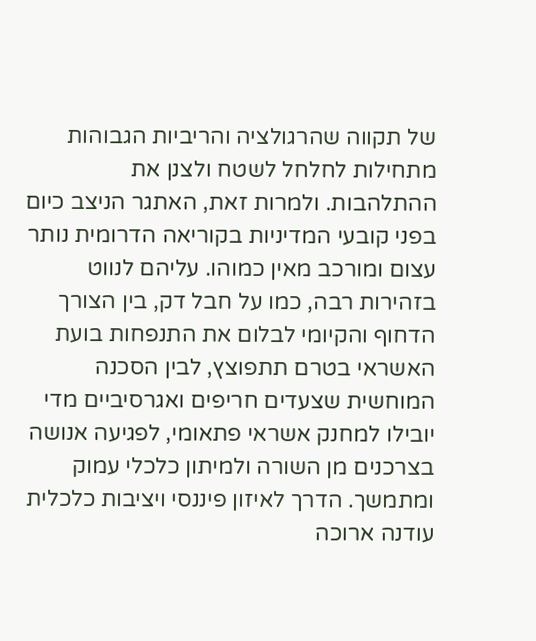של תקווה שהרגולציה והריביות הגבוהות מתחילות לחלחל לשטח ולצנן את ההתלהבות. ולמרות זאת, האתגר הניצב כיום בפני קובעי המדיניות בקוריאה הדרומית נותר עצום ומורכב מאין כמוהו. עליהם לנווט בזהירות רבה, כמו על חבל דק, בין הצורך הדחוף והקיומי לבלום את התנפחות בועת האשראי בטרם תתפוצץ, לבין הסכנה המוחשית שצעדים חריפים ואגרסיביים מדי יובילו למחנק אשראי פתאומי, לפגיעה אנושה בצרכנים מן השורה ולמיתון כלכלי עמוק ומתמשך. הדרך לאיזון פיננסי ויציבות כלכלית עודנה ארוכה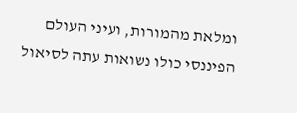ומלאת מהמורות, ועיני העולם הפיננסי כולו נשואות עתה לסיאול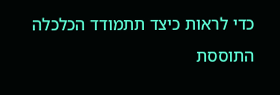כדי לראות כיצד תתמודד הכלכלה התוססת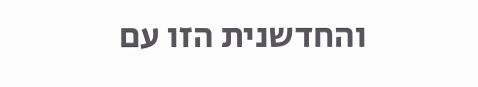והחדשנית הזו עם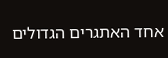אחד האתגרים הגדולים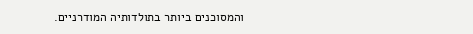והמסוכנים ביותר בתולדותיה המודרניים.